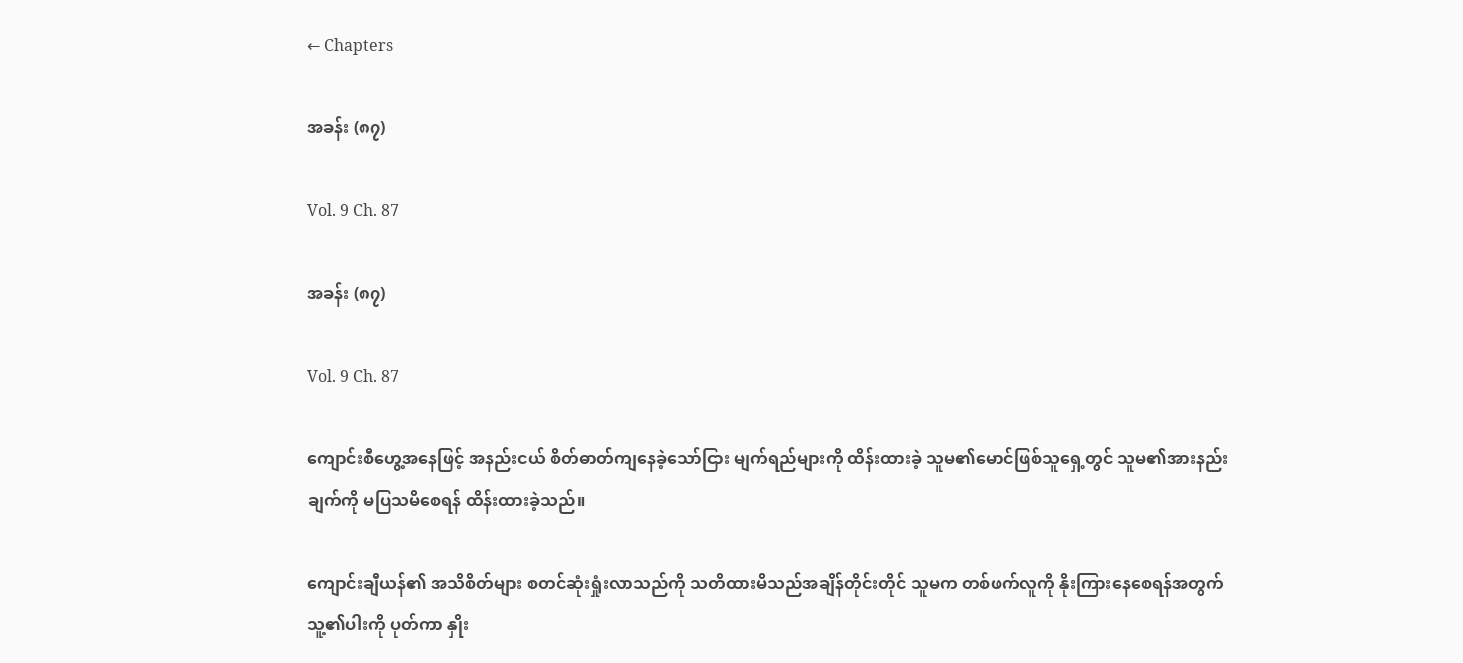← Chapters

အခန်း (၈၇)

Vol. 9 Ch. 87

အခန်း (၈၇)

Vol. 9 Ch. 87

ကျောင်းစီဟွေ့အနေဖြင့် အနည်းငယ် စိတ်ဓာတ်ကျနေခဲ့သော်ငြား မျက်ရည်များကို ထိန်းထားခဲ့ သူမ၏မောင်ဖြစ်သူရှေ့တွင် သူမ၏အားနည်းချက်ကို မပြသမိစေရန် ထိန်းထားခဲ့သည်။

ကျောင်းချီယန်၏ အသိစိတ်များ စတင်ဆုံးရှုံးလာသည်ကို သတိထားမိသည်အချိန်တိုင်းတိုင် သူမက တစ်ဖက်လူကို နိုးကြားနေစေရန်အတွက် သူ့၏ပါးကို ပုတ်ကာ နှိုး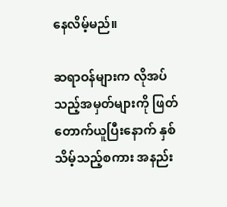နေလိမ့်မည်။

ဆရာဝန်များက လိုအပ်သည့်အမှတ်များကို ဖြတ်တောက်ယူပြီးနောက် နှစ်သိမ့်သည့်စကား အနည်း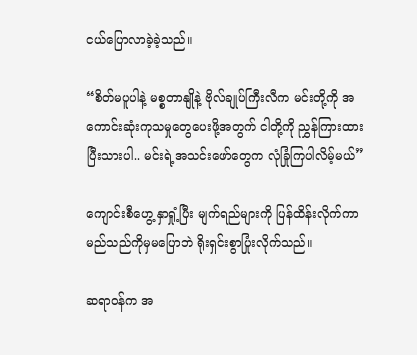ငယ်ပြောလာခဲ့ခဲ့သည်။

“စိတ်မပူပါနဲ့ မစ္စတာနျိုနဲ့ ဗိုလ်ချုပ်ကြီးလီက မင်းတို့ကို အကောင်းဆုံးကုသမှုတွေပေးဖို့အတွက် ငါတို့ကို ညွှန်ကြားထားပြီးသားပါ.. မင်းရဲ့အသင်းဖော်တွေက လုံခြုံကြပါလိမ့်မယ်”

ကျောင်းစီဟွေ့ နှာရှုံ့ပြီး မျက်ရည်များကို ပြန်ထိန်းလိုက်ကာ မည်သည်ကိုမှမပြောဘဲ ရိုးရှင်းစွာပြုံးလိုက်သည်။

ဆရာဝန်က အ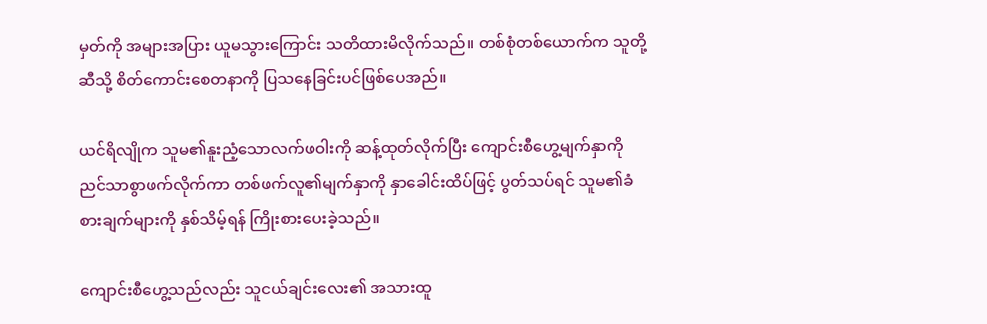မှတ်ကို အများအပြား ယူမသွားကြောင်း သတိထားမိလိုက်သည်။ တစ်စုံတစ်ယောက်က သူတို့ဆီသို့ စိတ်ကောင်းစေတနာကို ပြသနေခြင်းပင်ဖြစ်ပေအည်။

ယင်ရိလျိုက သူမ၏နူးညံ့သောလက်ဖဝါးကို ဆန့်ထုတ်လိုက်ပြီး ကျောင်းစီဟွေ့မျက်နှာကို ညင်သာစွာဖက်လိုက်ကာ တစ်ဖက်လူ၏မျက်နှာကို နှာခေါင်းထိပ်ဖြင့် ပွတ်သပ်ရင် သူမ၏ခံစားချက်များကို နှစ်သိမ့်ရန် ကြိုးစားပေးခဲ့သည်။

ကျောင်းစီဟွေ့သည်လည်း သူငယ်ချင်းလေး၏ အသားထူ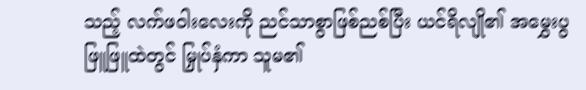သည့် လက်ဖဝါးလေးကို ညင်သာစွာဖြစ်ညစ်ပြီး ယင်ရိလျို၏ အမွှေးပွဖြူဖြူထဲတွင် မြှုပ်နှံကာ သူမ၏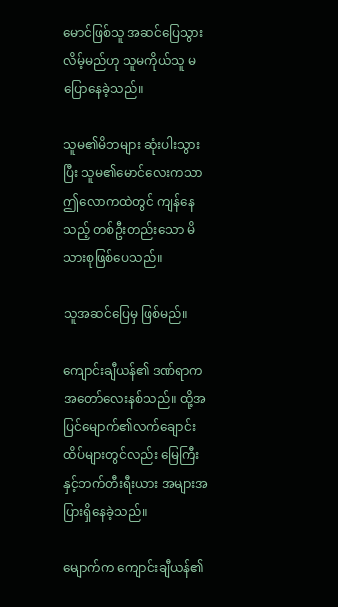မောင်ဖြစ်သူ အဆင်ပြေသွားလိမ့်မည်ဟု သူမကိုယ်သူ မပြောနေခဲ့သည်။

သူမ၏မိဘများ ဆုံးပါးသွားပြီး သူမ၏မောင်လေးကသာ ဤလောကထဲတွင် ကျန်နေသည့် တစ်ဦးတည်းသော မိသားစုဖြစ်ပေသည်။

သူအဆင်ပြေမှ ဖြစ်မည်။

ကျောင်းချီယန်၏ ဒဏ်ရာက အတော်လေးနစ်သည်။ ထို့အပြင်မျောက်၏လက်‌ချောင်းထိပ်များတွင်လည်း မြေကြီးနှင့်ဘက်တီးရီးယား အများအပြားရှိနေခဲ့သည်။

မျောက်က ကျောင်းချီယန်၏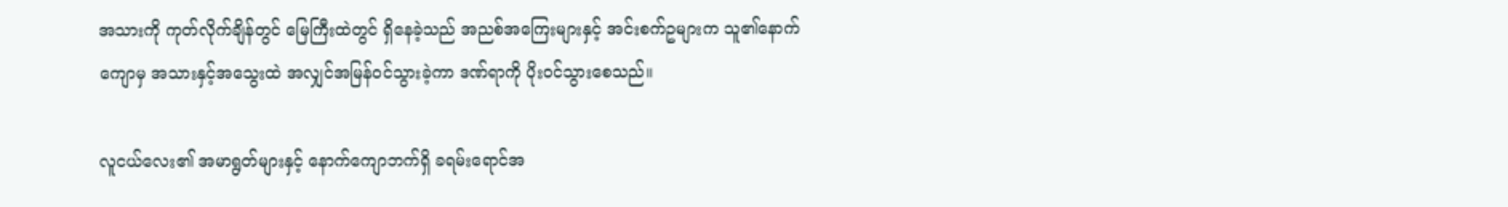အသားကို ကုတ်လိုက်ချိန်တွင် မြေကြီးထဲတွင် ရှိနေခဲ့သည် အညစ်အကြေးများနှင့် အင်းစက်ဥများက သူ၏နောက်ကျောမှ အသားနှင့်အသွေးထဲ အလျှင်အမြန်ဝင်သွားခဲ့ကာ ဒဏ်ရာကို ပိုးဝင်သွားစေသည်။

လူငယ်လေး၏ အမာရွတ်များနှင့် နောက်ကျောဘက်ရှိ ခရမ်းရောင်အ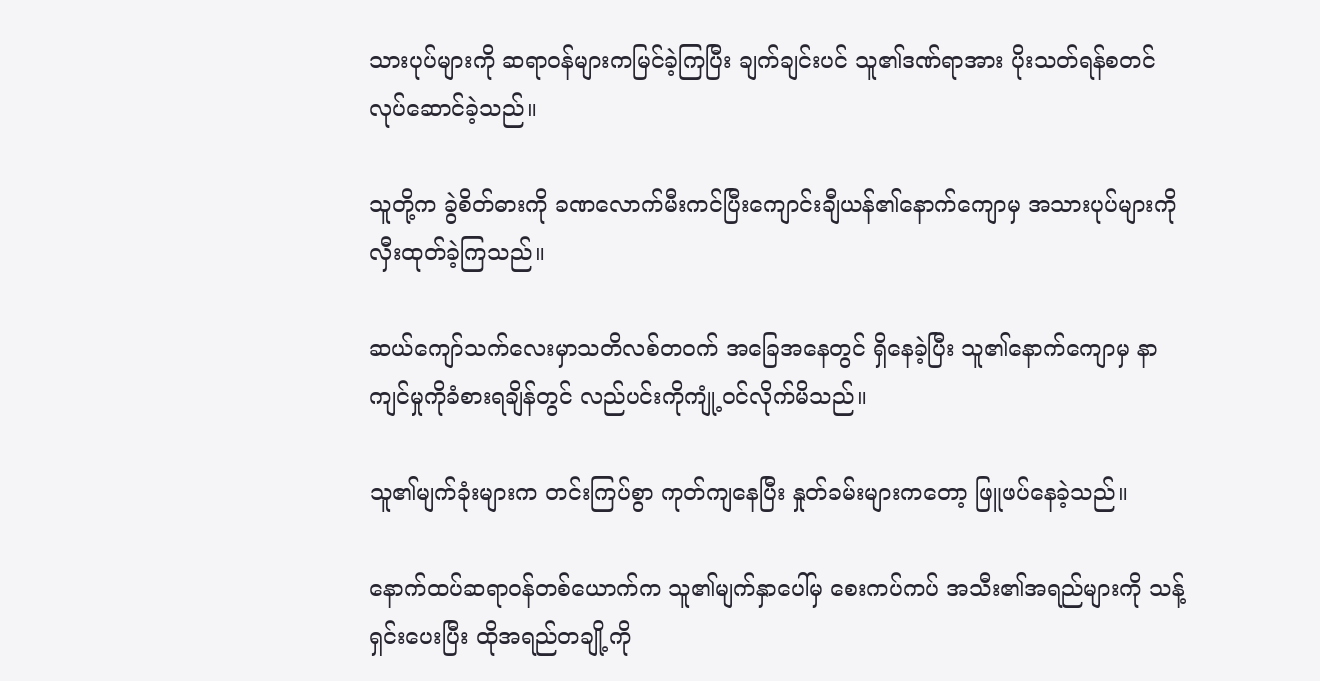သားပုပ်များကို ဆရာဝန်များကမြင်ခဲ့ကြပြီး ချက်ချင်းပင် သူ၏ဒဏ်ရာအား ပိုးသတ်ရန်စတင်လုပ်ဆောင်ခဲ့သည်။

သူတို့က ခွဲစိတ်ဓားကို ခဏလောက်မီးကင်ပြီးကျောင်းချီယန်၏နောက်ကျောမှ အသားပုပ်များကို လှီးထုတ်ခဲ့ကြသည်။

ဆယ်ကျော်သက်လေးမှာသတိလစ်တဝက် အခြေအနေတွင် ရှိနေခဲ့ပြီး သူ၏နောက်ကျောမှ နာကျင်မှုကိုခံစားရချိန်တွင် လည်ပင်းကိုကျုံ့ဝင်လိုက်မိသည်။

သူ၏မျက်ခုံးများက တင်းကြပ်စွာ ကုတ်ကျနေပြီး နှုတ်ခမ်းများကတော့ ဖြူဖပ်နေခဲ့သည်။

နောက်ထပ်ဆရာဝန်တစ်ယောက်က သူ၏မျက်နှာပေါ်မှ စေးကပ်ကပ် အသီး၏အရည်များကို သန့်ရှင်းပေးပြီး ထိုအရည်တချို့ကို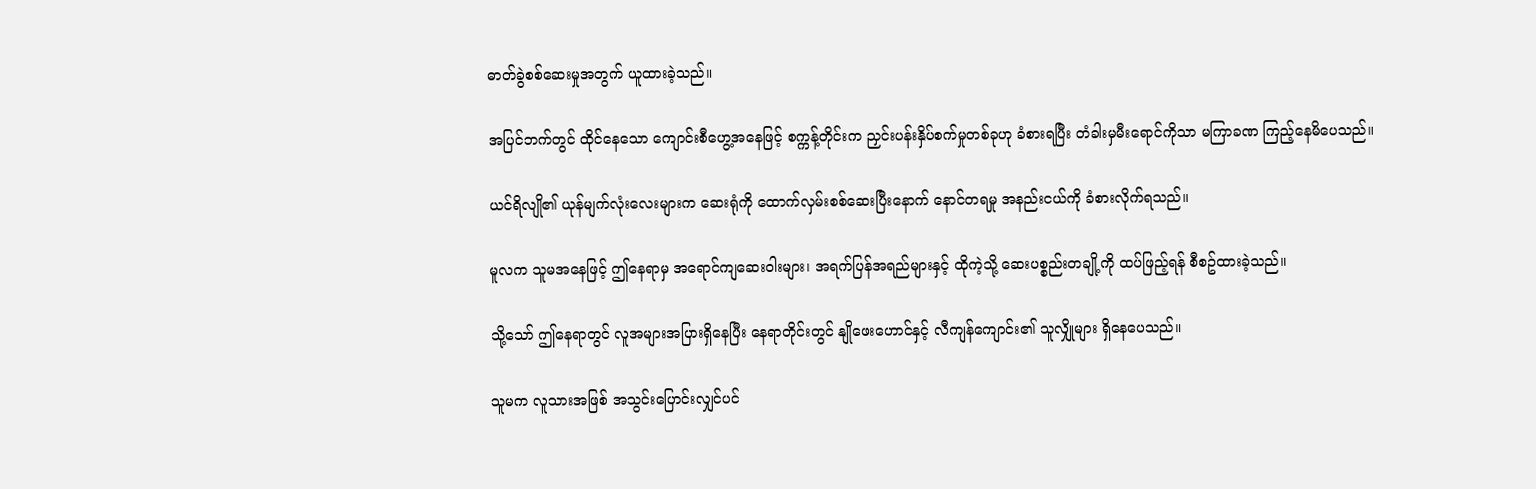ဓာတ်ခွဲစစ်ဆေးမှုအတွက် ယူထားခဲ့သည်။

အပြင်ဘက်တွင် ထိုင်နေသော ကျောင်းစီဟွေ့အနေဖြင့် စက္ကန့်တိုင်းက ညှင်းပန်းနှိပ်စက်မှုတစ်ခုဟု ခံစားရပြီး တံခါးမှမီးရောင်ကိုသာ မကြာခဏ ကြည့်နေမိပေသည်။

ယင်ရိလျို၏ ယုန်မျက်လုံးလေးများက ဆေးရုံကို ထောက်လှမ်းစစ်ဆေးပြီးနောက် နောင်တရမှု အနည်းငယ်ကို ခံစားလိုက်ရသည်။

မူလက သူမအနေဖြင့် ဤနေရာမှ အရောင်ကျဆေးဝါးများ၊ အရက်ပြန်အရည်များနှင့် ထိုကဲ့သို့ ဆေးပစ္စည်းတချို့ကို ထပ်ဖြည့်ရန် စီစဥ်ထားခဲ့သည်။

သို့သော် ဤနေရာတွင် လူအများအပြားရှိနေပြီး‌ နေရာတိုင်းတွင် နျိုဖေးဟောင်နှင့် လီကျန်ကျောင်း၏ သူလျှိုများ ရှိနေပေသည်။

သူမက လူသားအဖြစ် အသွင်းပြောင်းလျှင်ပင်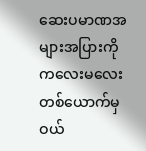ဆေးပမာဏအများအပြားကို ကလေးမလေးတစ်ယောက်မှ ဝယ်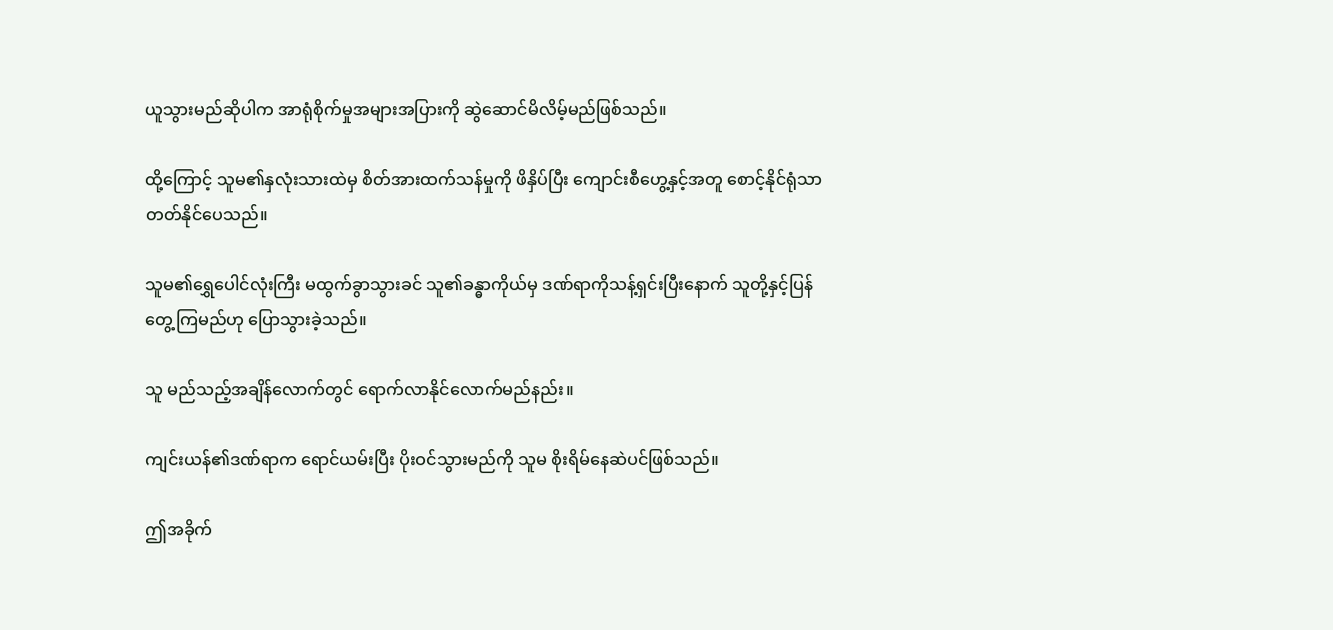ယူသွားမည်ဆိုပါက အာရုံစိုက်မှုအများအပြားကို ဆွဲဆောင်မိလိမ့်မည်ဖြစ်သည်။

ထို့ကြောင့် သူမ၏နှလုံးသားထဲမှ စိတ်အားထက်သန်မှုကို ဖိနှိပ်ပြီး ကျောင်းစီဟွေ့နှင့်အတူ စောင့်နိုင်ရုံသာ တတ်နိုင်ပေသည်။

သူမ၏ရွှေပေါင်လုံးကြီး မထွက်ခွာသွားခင် သူ၏ခန္ဓာကိုယ်မှ ဒဏ်ရာကိုသန့်ရှင်းပြီးနောက် သူတို့နှင့်ပြန်တွေ့ကြမည်ဟု ပြောသွားခဲ့သည်။

သူ မည်သည့်အချိန်လောက်တွင် ရောက်လာနိုင်လောက်မည်နည်း။

ကျင်းယန်၏ဒဏ်ရာက ရောင်ယမ်းပြီး ပိုးဝင်သွားမည်ကို သူမ စိုးရိမ်နေဆဲပင်ဖြစ်သည်။

ဤအခိုက်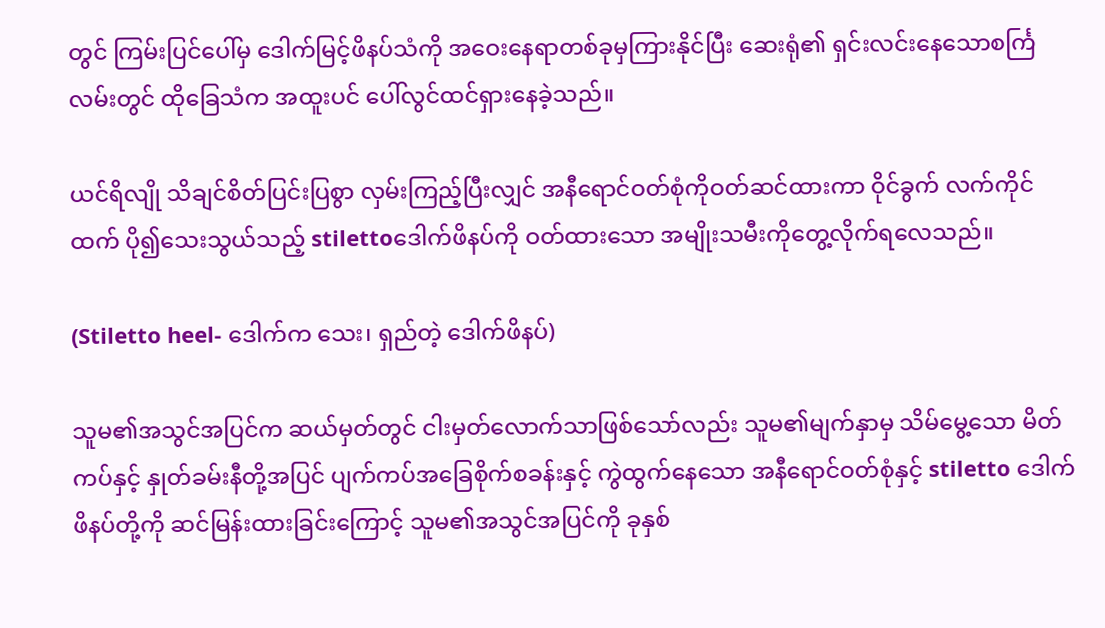တွင် ကြမ်းပြင်ပေါ်မှ ဒေါက်မြင့်ဖိနပ်သံကို အဝေးနေရာတစ်ခုမှကြားနိုင်ပြီး ဆေးရုံ၏ ရှင်းလင်းနေသောစင်္ကြလမ်းတွင် ထိုခြေသံက အထူးပင် ပေါ်လွင်ထင်ရှားနေခဲ့သည်။

ယင်ရိလျို သိချင်စိတ်ပြင်းပြစွာ လှမ်းကြည့်ပြီးလျှင် အနီရောင်ဝတ်စုံကိုဝတ်ဆင်ထားကာ ဝိုင်ခွက် လက်ကိုင်ထက် ပို၍သေးသွယ်သည့် stilettoဒေါက်ဖိနပ်ကို ဝတ်ထားသော အမျိုးသမီးကိုတွေ့လိုက်ရလေသည်။

(Stiletto heel- ဒေါက်က သေး၊ ရှည်တဲ့ ဒေါက်ဖိနပ်)

သူမ၏အသွင်အပြင်က ဆယ်မှတ်တွင် ငါးမှတ်လောက်သာဖြစ်သော်လည်း သူမ၏မျက်နှာမှ သိမ်မွေ့သော မိတ်ကပ်နှင့် နှုတ်ခမ်းနီတို့အပြင် ပျက်ကပ်အခြေစိုက်စခန်းနှင့် ကွဲထွက်နေသော အနီရောင်ဝတ်စုံနှင့် stiletto ဒေါက်ဖိနပ်တို့ကို ဆင်မြန်းထားခြင်းကြောင့် သူမ၏အသွင်အပြင်ကို ခုနှစ်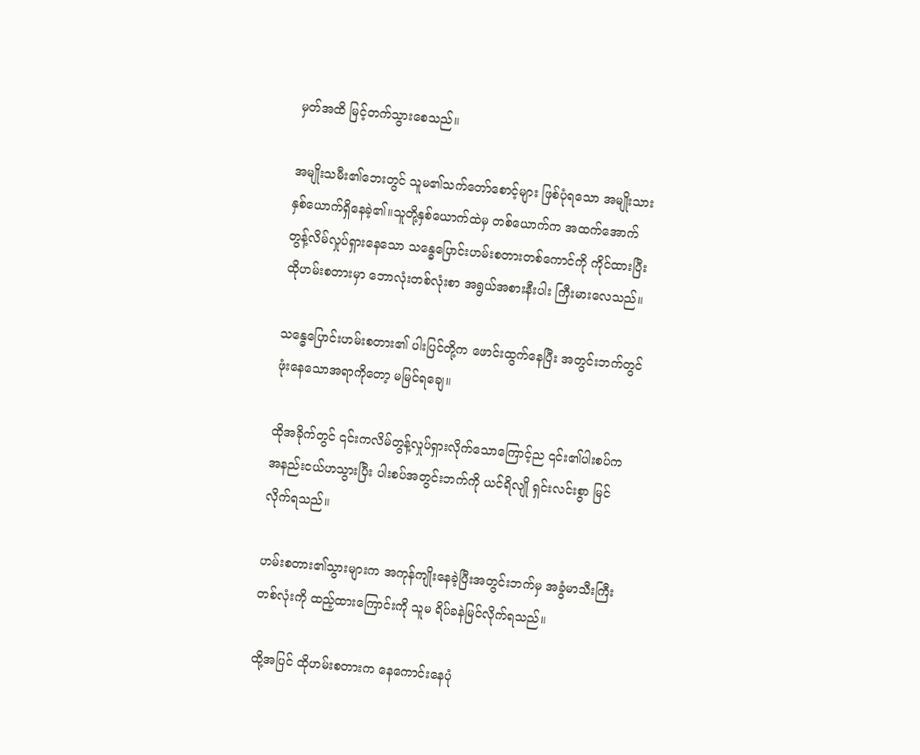မှတ်အထိ မြင့်တက်သွားစေသည်။

အမျိုးသမီး၏ဘေးတွင် သူမ၏သက်တော်စောင့်များ ဖြစ်ပုံရသော အမျိုးသားနှစ်ယောက်ရှိနေခဲ့၏။သူတို့နှစ်ယောက်ထဲမှ တစ်ယောက်က အထက်အောက် တွန့်လိမ်လှုပ်ရှားနေသော သန္ဓေပြောင်းဟမ်းစတားတစ်ကောင်ကို ကိုင်ထားပြီး ထိုဟမ်းစတားမှာ ဘောလုံးတစ်လုံးစာ အရွယ်အစားနီးပါး ကြီးမားလေသည်။

သန္ဓေပြောင်းဟမ်းစတား၏ ပါးပြင်တို့က ဖောင်းထွက်နေပြီး အတွင်းဘက်တွင် ဖုံးနေသောအရာကိုတော့ မမြင်ရချေ။

ထိုအခိုက်တွင် ၎င်းကလိမ်တွန့်လှုပ်ရှားလိုက်သောကြောင့်ည ၎င်း၏ပါးစပ်က အနည်းငယ်ဟသွားပြီး ပါးစပ်အတွင်းဘက်ကို ယင်ရိလျို ရှင်းလင်းစွာ မြင်လိုက်ရသည်။

ဟမ်းစတား၏သွားများက အကုန်ကျိုးနေခဲ့ပြီးအတွင်းဘက်မှ အခွံမာသီးကြီးတစ်လုံးကို ထည့်ထားကြောင်းကို သူမ ရိပ်ခနဲမြင်လိုက်ရသည်။

ထို့အပြင် ထိုဟမ်းစတားက နေကောင်းနေပုံ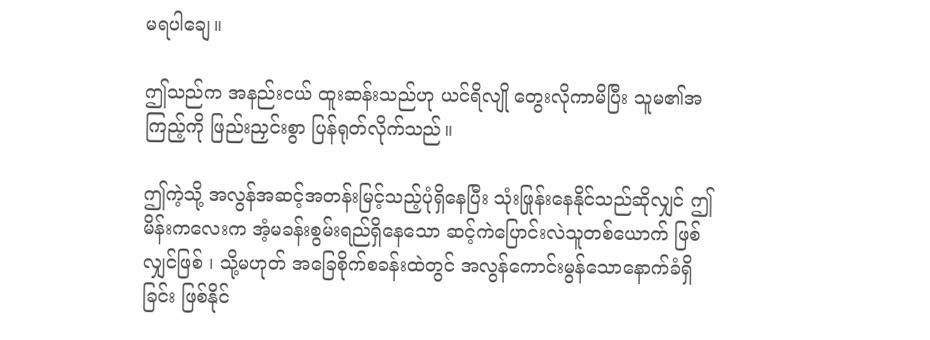မရပါချေ။

ဤသည်က အနည်းငယ် ထူးဆန်းသည်ဟု ယင်ရိလျို တွေးလိုကာမိပြီး သူမ၏အကြည့်ကို ဖြည်းညှင်းစွာ ပြန်ရုတ်လိုက်သည်။

ဤကဲ့သို့ အလွန်အဆင့်အတန်းမြင့်သည့်ပုံရှိနေပြီး သုံးဖြုန်းနေနိုင်သည်ဆိုလျှင် ဤမိန်းကလေးက အံ့မခန်းစွမ်းရည်ရှိနေသော ဆင့်ကဲပြောင်းလဲသူတစ်ယောက် ဖြစ်လျှင်ဖြစ် ၊ သို့မဟုတ် အခြေစိုက်စခန်းထဲတွင် အလွန်ကောင်းမွန်သောနောက်ခံရှိခြင်း ဖြစ်နိုင်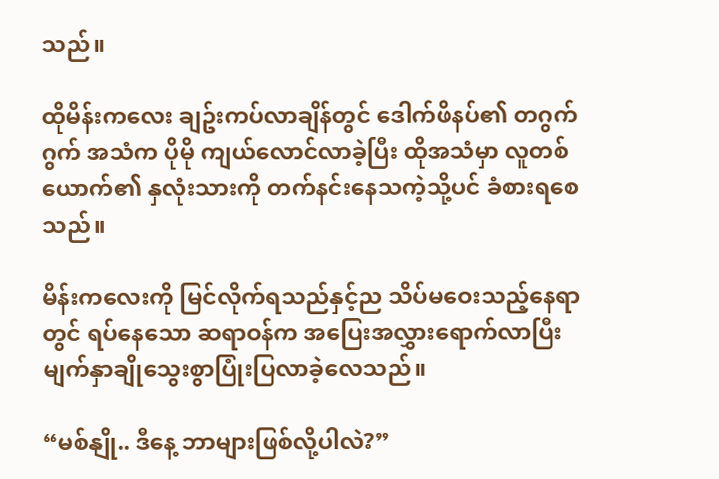သည်။

ထိုမိန်းကလေး ချဥ်းကပ်လာချိန်တွင် ဒေါက်ဖိနပ်၏ တဂွက်ဂွက် အသံက ပိုမို ကျယ်လောင်လာခဲ့ပြီး ထိုအသံမှာ လူတစ်ယောက်၏ နှလုံးသားကို တက်နင်းနေသကဲ့သို့ပင် ခံစားရစေသည်။

မိန်းကလေးကို မြင်လိုက်ရသည်နှင့်ည သိပ်မဝေးသည့်နေရာတွင် ရပ်နေသော ဆရာဝန်က အပြေးအလွှားရောက်လာပြီး မျက်နှာချိုသွေးစွာပြုံးပြလာခဲ့လေသည်။

“မစ်နျို.. ဒီနေ့ ဘာများဖြစ်လို့ပါလဲ?”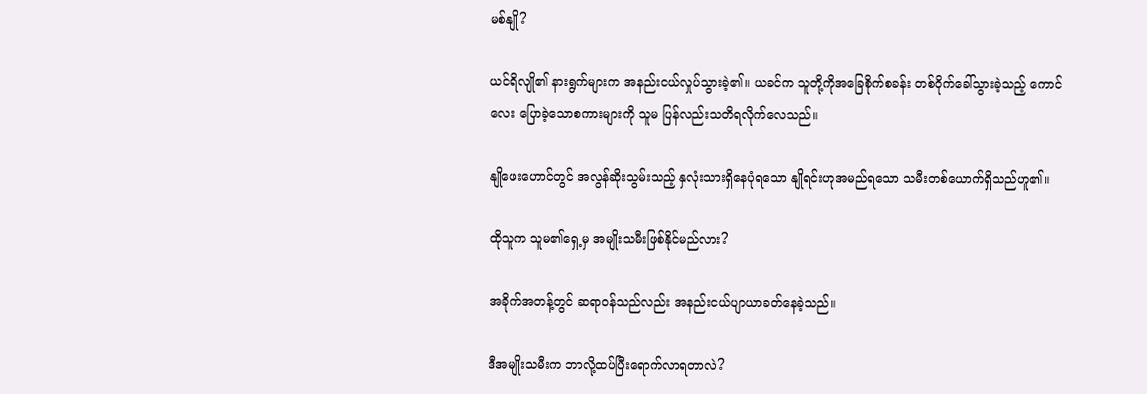မစ်နျို?

ယင်ရိလျို၏ နားရွက်များက အနည်းငယ်လှုပ်သွားခဲ့၏။ ယခင်က သူတို့ကိုအခြေစိုက်စခန်း တစ်ဝိုက်ခေါ်သွားခဲ့သည့် ကောင်လေး ပြောခဲ့သောစကားများကို သူမ ပြန်လည်းသတိရလိုက်လေသည်။

နျိုဖေးဟောင်တွင် အလွန်ဆိုးသွမ်းသည့် နှလုံးသားရှိနေပုံရသော နျိုရင်းဟုအမည်ရသော သမီးတစ်ယောက်ရှိသည်ဟူ၏။

ထိုသူက သူမ၏ရှေ့မှ အမျိုးသမီးဖြစ်နိုင်မည်လား?

အခိုက်အတန့်တွင် ဆရာဝန်သည်လည်း အနည်းငယ်ပျာယာခတ်နေခဲ့သည်။

ဒီအမျိုးသမီးက ဘာလို့ထပ်ပြီးရောက်လာရတာလဲ?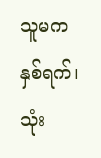သူမက နှစ်ရက်၊ သုံး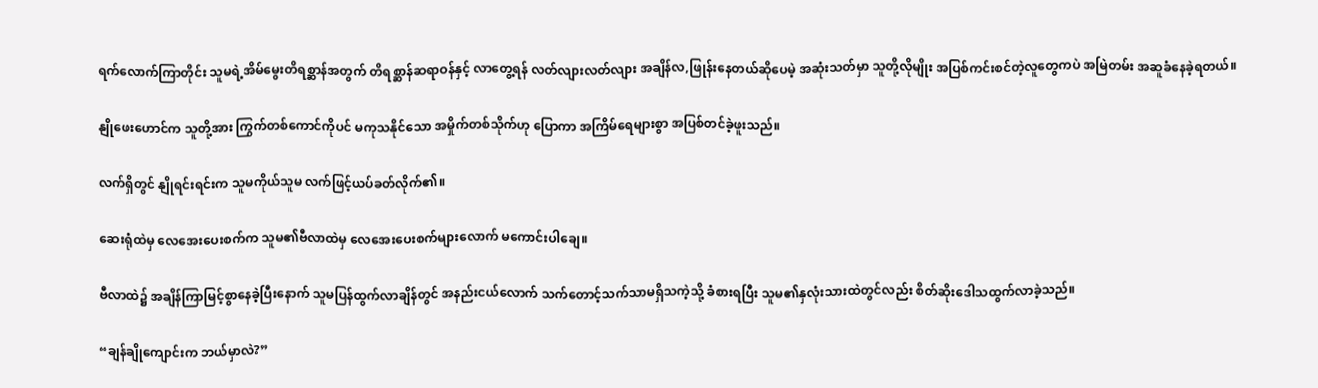ရက်လောက်ကြာတိုင်း သူမရဲ့အိမ်မွေးတိရစ္ဆာန်အတွက် တိရစ္ဆာန်ဆရာဝန်နှင့် လာတွေ့ရန် လတ်လျားလတ်လျား အချိန်လ,ဖြုန်းနေတယ်ဆိုပေမဲ့ အဆုံးသတ်မှာ သူတို့လိုမျိုး အပြစ်ကင်းစင်တဲ့လူတွေကပဲ အမြဲတမ်း အဆူခံနေခဲ့ရတယ်။

နျိုဖေးဟောင်က သူတို့အား ကြွက်တစ်ကောင်ကိုပင် မကုသနိုင်သော အမှိုက်တစ်သိုက်ဟု ပြောကာ အကြိမ်ရေများစွာ အပြစ်တင်ခဲ့ဖူးသည်။

လက်ရှိတွင် နျိုရင်းရင်းက သူမကိုယ်သူမ လက်ဖြင့်ယပ်ခတ်လိုက်၏။

ဆေးရုံထဲမှ လေအေးပေးစက်က သူမ၏ဗီလာထဲမှ လေအေးပေးစက်များလောက် မကောင်းပါချေ။

ဗီလာထဲ၌ အချိန်ကြာမြင့်စွာနေခဲ့ပြီးနောက် သူမပြန်ထွက်လာချိန်တွင် အနည်းငယ်လောက် သက်တောင့်သက်သာမရှိသကဲ့သို့ ခံစားရပြီး သူမ၏နှလုံးသားထဲတွင်လည်း စိတ်ဆိုး‌ဒေါသထွက်လာခဲ့သည်။

“ချန်ချိုကျောင်းက ဘယ်မှာလဲ?”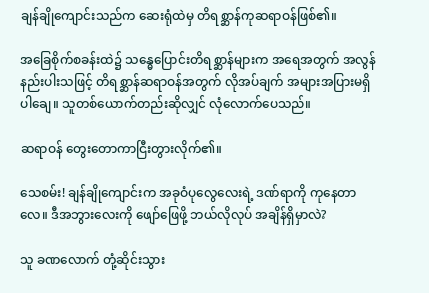ချန်ချိုကျောင်းသည်က ဆေးရုံထဲမှ တိရစ္ဆာန်ကုဆရာဝန်ဖြစ်၏။

အခြေစိုက်စခန်းထဲ၌ သန္ဓေပြောင်းတိရစ္ဆာန်များက အရေအတွက် အလွန်နည်းပါးသဖြင့် တိရစ္ဆာန်ဆရာဝန်အတွက် လိုအပ်ချက် အများအပြားမရှိပါချေ။ သူတစ်ယောက်တည်းဆိုလျှင် လုံလောက်ပေသည်။

ဆရာဝန် တွေးတောကာငြီးတွားလိုက်၏။

သေစမ်း! ချန်ချိုကျောင်းက အခုဝံပုလွေလေးရဲ့ ဒဏ်ရာကို ကုနေတာလေ။ ဒီအဘွားလေးကို ဖျော်ဖြေဖို့ ဘယ်လိုလုပ် အချိန်ရှိမှာလဲ?

သူ ခဏလောက် တုံ့ဆိုင်းသွား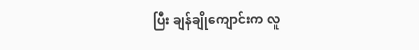ပြီး ချန်ချိုကျောင်းက လူ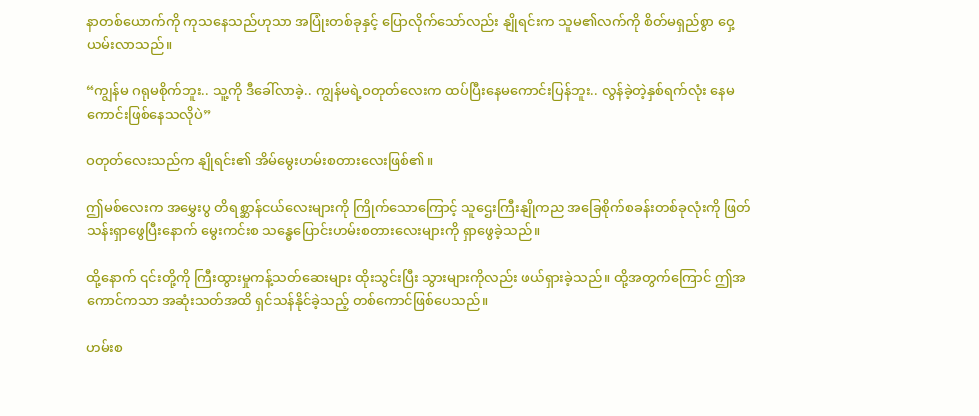နာတစ်ယောက်ကို ကုသနေသည်ဟုသာ အပြုံးတစ်ခုနှင့် ပြောလိုက်သော်လည်း နျိုရင်းက သူမ၏လက်ကို စိတ်မရှည်စွာ ဝှေ့ယမ်းလာသည်။

“ကျွန်မ ဂရုမစိုက်ဘူး.. သူ့ကို ဒီခေါ်လာခဲ့.. ကျွန်မရဲ့ဝတုတ်လေးက ထပ်ပြီးနေမကောင်းပြန်ဘူး.. လွန်ခဲ့တဲ့နှစ်ရက်လုံး နေမကောင်းဖြစ်နေသလိုပဲ”

ဝတုတ်လေးသည်က နျိုရင်း၏ အိမ်မွေးဟမ်းစတားလေးဖြစ်၏။

ဤမစ်လေးက အမွှေးပွ တိရစ္ဆာန်ငယ်လေးများကို ကြိုက်သောကြောင့် သူဌေးကြီးနျိုကည အခြေစိုက်စခန်းတစ်ခုလုံးကို ဖြတ်သန်းရှာဖွေပြီးနောက် မွေးကင်းစ သန္ဓေပြောင်းဟမ်းစတားလေးများကို ရှာဖွေခဲ့သည်။

ထို့နောက် ၎င်းတို့ကို ကြီးထွားမှုကန့်သတ်ဆေးများ ထိုးသွင်းပြီး သွားများကိုလည်း ဖယ်ရှားခဲ့သည်။ ထို့အတွက်ကြောင် ဤအကောင်ကသာ အဆုံးသတ်အထိ ရှင်သန်နိုင်ခဲ့သည့် တစ်ကောင်ဖြစ်ပေသည်။

ဟမ်းစ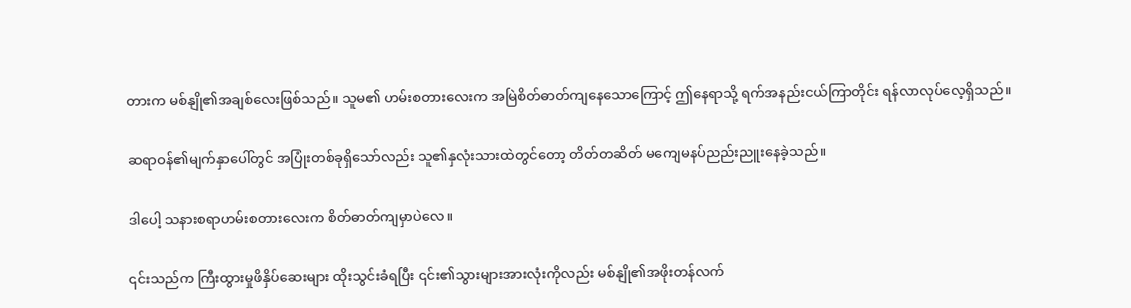တားက မစ်နျို၏အချစ်လေးဖြစ်သည်။ သူမ၏ ဟမ်းစတားလေးက အမြဲစိတ်ဓာတ်ကျနေသောကြောင့် ဤနေရာသို့ ရက်အနည်းငယ်ကြာတိုင်း ရန်လာလုပ်လေ့ရှိသည်။

ဆရာဝန်၏မျက်နှာပေါ်တွင် အပြုံးတစ်ခုရှိသော်လည်း သူ၏နှလုံးသားထဲတွင်တော့ တိတ်တဆိတ် မကျေမနပ်ညည်းညူးနေခဲ့သည်။

ဒါပေါ့ သနားစရာဟမ်းစတားလေးက စိတ်ဓာတ်ကျမှာပဲလေ။

၎င်းသည်က ကြီးထွားမှုဖိနှိပ်ဆေးများ ထိုးသွင်းခံရပြီး ၎င်း၏သွားများအားလုံးကိုလည်း မစ်နျို၏အဖိုးတန်လက်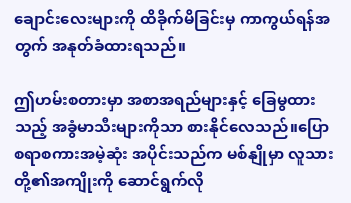ချောင်းလေးများကို ထိခိုက်မိခြင်းမှ ကာကွယ်ရန်အတွက် အနုတ်ခံထားရသည်။

ဤဟမ်းစတားမှာ အစာအရည်များနှင့် ခြေမွထားသည့် အခွံမာသီးများကိုသာ စားနိုင်လေသည်။ပြောစရာစကားအမဲ့ဆုံး အပိုင်းသည်က မစ်နျိုမှာ လူသားတို့၏အကျိုးကို ဆောင်ရွက်လို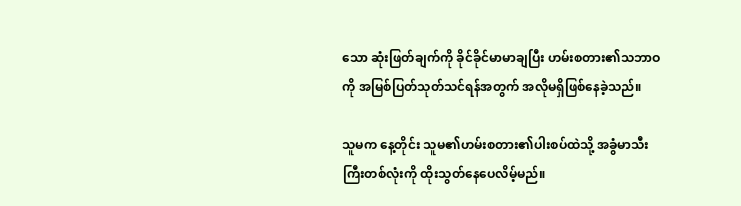သော ဆုံးဖြတ်ချက်ကို ခိုင်ခိုင်မာမာချပြီး ဟမ်းစတား၏သဘာဝကို အမြစ်ပြတ်သုတ်သင်ရန်အတွက် အလိုမရှိဖြစ်နေခဲ့သည်။

သူမက နေ့တိုင်း သူမ၏ဟမ်းစတား၏ပါးစပ်ထဲသို့ အခွံမာသီးကြီးတစ်လုံးကို ထိုးသွတ်နေပေလိမ့်မည်။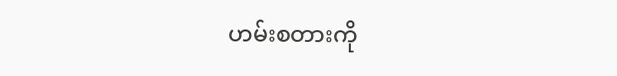ဟမ်းစတားကို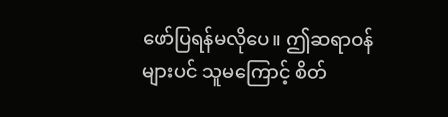ဖော်ပြရန်မလိုပေ။ ဤဆရာဝန်များပင် သူမကြောင့် စိတ်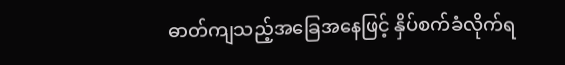ဓာတ်ကျသည့်အခြေအနေဖြင့် နှိပ်စက်ခံလိုက်ရ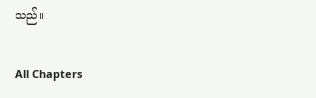သည်။

All Chapters